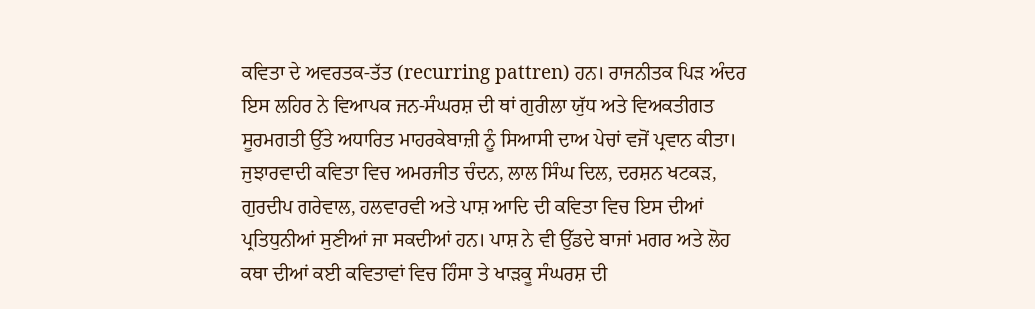ਕਵਿਤਾ ਦੇ ਅਵਰਤਕ-ਤੱਤ (recurring pattren) ਹਨ। ਰਾਜਨੀਤਕ ਪਿੜ ਅੰਦਰ ਇਸ ਲਹਿਰ ਨੇ ਵਿਆਪਕ ਜਨ-ਸੰਘਰਸ਼ ਦੀ ਥਾਂ ਗੁਰੀਲਾ ਯੁੱਧ ਅਤੇ ਵਿਅਕਤੀਗਤ ਸੂਰਮਗਤੀ ਉੱਤੇ ਅਧਾਰਿਤ ਮਾਹਰਕੇਬਾਜ਼ੀ ਨੂੰ ਸਿਆਸੀ ਦਾਅ ਪੇਚਾਂ ਵਜੋਂ ਪ੍ਰਵਾਨ ਕੀਤਾ। ਜੁਝਾਰਵਾਦੀ ਕਵਿਤਾ ਵਿਚ ਅਮਰਜੀਤ ਚੰਦਨ, ਲਾਲ ਸਿੰਘ ਦਿਲ, ਦਰਸ਼ਨ ਖਟਕੜ, ਗੁਰਦੀਪ ਗਰੇਵਾਲ, ਹਲਵਾਰਵੀ ਅਤੇ ਪਾਸ਼ ਆਦਿ ਦੀ ਕਵਿਤਾ ਵਿਚ ਇਸ ਦੀਆਂ ਪ੍ਰਤਿਧੁਨੀਆਂ ਸੁਣੀਆਂ ਜਾ ਸਕਦੀਆਂ ਹਨ। ਪਾਸ਼ ਨੇ ਵੀ ਉੱਡਦੇ ਬਾਜਾਂ ਮਗਰ ਅਤੇ ਲੋਹ ਕਥਾ ਦੀਆਂ ਕਈ ਕਵਿਤਾਵਾਂ ਵਿਚ ਹਿੰਸਾ ਤੇ ਖਾੜਕੂ ਸੰਘਰਸ਼ ਦੀ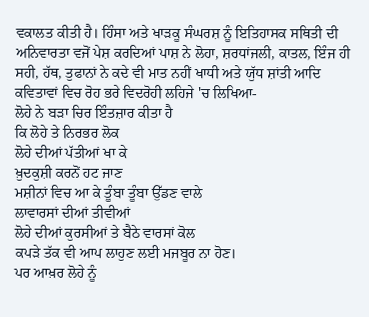ਵਕਾਲਤ ਕੀਤੀ ਹੈ। ਹਿੰਸਾ ਅਤੇ ਖਾੜਕੂ ਸੰਘਰਸ਼ ਨੂੰ ਇਤਿਹਾਸਕ ਸਥਿਤੀ ਦੀ ਅਨਿਵਾਰਤਾ ਵਜੋਂ ਪੇਸ਼ ਕਰਦਿਆਂ ਪਾਸ਼ ਨੇ ਲੋਹਾ, ਸ਼ਰਧਾਂਜਲੀ, ਕਾਤਲ, ਇੰਜ ਹੀ ਸਹੀ, ਹੱਥ, ਤੁਫਾਨਾਂ ਨੇ ਕਦੇ ਵੀ ਮਾਤ ਨਹੀਂ ਖਾਧੀ ਅਤੇ ਯੁੱਧ ਸ਼ਾਂਤੀ ਆਦਿ ਕਵਿਤਾਵਾਂ ਵਿਚ ਰੋਹ ਭਰੇ ਵਿਦਰੋਹੀ ਲਹਿਜੇ 'ਚ ਲਿਖਿਆ-
ਲੋਹੇ ਨੇ ਬੜਾ ਚਿਰ ਇੰਤਜ਼ਾਰ ਕੀਤਾ ਹੈ
ਕਿ ਲੋਹੇ ਤੇ ਨਿਰਭਰ ਲੋਕ
ਲੋਹੇ ਦੀਆਂ ਪੱਤੀਆਂ ਖਾ ਕੇ
ਖ਼ੁਦਕੁਸ਼ੀ ਕਰਨੋਂ ਹਟ ਜਾਣ
ਮਸ਼ੀਨਾਂ ਵਿਚ ਆ ਕੇ ਤੂੰਬਾ ਤੂੰਬਾ ਉੱਡਣ ਵਾਲੇ
ਲਾਵਾਰਸਾਂ ਦੀਆਂ ਤੀਵੀਆਂ
ਲੋਹੇ ਦੀਆਂ ਕੁਰਸੀਆਂ ਤੇ ਬੈਠੇ ਵਾਰਸਾਂ ਕੋਲ
ਕਪੜੇ ਤੱਕ ਵੀ ਆਪ ਲਾਹੁਣ ਲਈ ਮਜਬੂਰ ਨਾ ਹੋਣ।
ਪਰ ਆਖ਼ਰ ਲੋਹੇ ਨੂੰ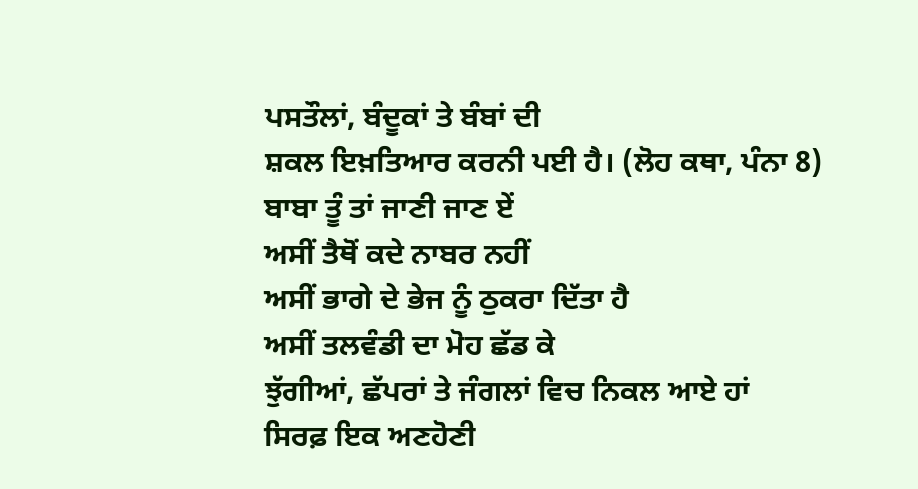ਪਸਤੌਲਾਂ, ਬੰਦੂਕਾਂ ਤੇ ਬੰਬਾਂ ਦੀ
ਸ਼ਕਲ ਇਖ਼ਤਿਆਰ ਕਰਨੀ ਪਈ ਹੈ। (ਲੋਹ ਕਥਾ, ਪੰਨਾ 8)
ਬਾਬਾ ਤੂੰ ਤਾਂ ਜਾਣੀ ਜਾਣ ਏਂ
ਅਸੀਂ ਤੈਥੋਂ ਕਦੇ ਨਾਬਰ ਨਹੀਂ
ਅਸੀਂ ਭਾਗੇ ਦੇ ਭੇਜ ਨੂੰ ਠੁਕਰਾ ਦਿੱਤਾ ਹੈ
ਅਸੀਂ ਤਲਵੰਡੀ ਦਾ ਮੋਹ ਛੱਡ ਕੇ
ਝੁੱਗੀਆਂ, ਛੱਪਰਾਂ ਤੇ ਜੰਗਲਾਂ ਵਿਚ ਨਿਕਲ ਆਏ ਹਾਂ
ਸਿਰਫ਼ ਇਕ ਅਣਹੋਣੀ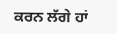ਕਰਨ ਲੱਗੇ ਹਾਂ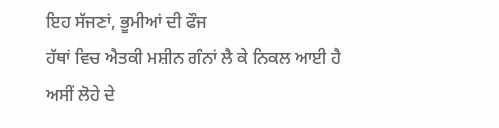ਇਹ ਸੱਜਣਾਂ, ਭੂਮੀਆਂ ਦੀ ਫੌਜ
ਹੱਥਾਂ ਵਿਚ ਐਤਕੀ ਮਸ਼ੀਨ ਗੰਨਾਂ ਲੈ ਕੇ ਨਿਕਲ ਆਈ ਹੈ
ਅਸੀਂ ਲੋਹੇ ਦੇ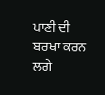ਪਾਣੀ ਦੀ ਬਰਖਾ ਕਰਨ ਲਗੇ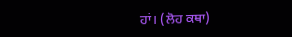ਹਾਂ। (ਲੋਹ ਕਥਾ)